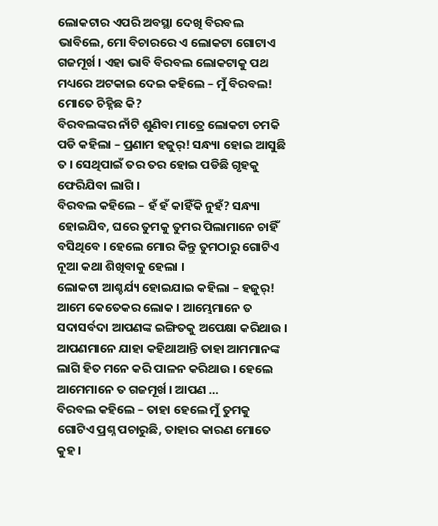ଲୋକଟାର ଏପରି ଅବସ୍ଥା ଦେଖି ବିରବଲ ଭାବିଲେ, ମୋ ବିଚାରରେ ଏ ଲୋକଟା ଗୋଟାଏ ଗଜମୂର୍ଖ । ଏହା ଭାବି ବିରବଲ ଲୋକଟାକୁ ପଥ ମଧ୍ୟରେ ଅଟକାଇ ଦେଇ କହିଲେ – ମୁଁ ବିରବଲ! ମୋତେ ଚିହ୍ନିଛ କି?
ବିରବଲଙ୍କର ନାଁଟି ଶୁଣିବା ମାତ୍ରେ ଲୋକଟା ଚମକି ପଡି କହିଲା – ପ୍ରଣାମ ହଜୁର୍! ସନ୍ଧ୍ୟା ହୋଇ ଆସୁଛି ତ । ସେଥିପାଇଁ ତର ତର ହୋଇ ପଡିଛି ଗୃହକୁ ଫେରିଯିବା ଲାଗି ।
ବିରବଲ କହିଲେ – ହଁ ହଁ କାହିଁକି ନୁହଁ? ସନ୍ଧ୍ୟା ହୋଇଯିବ, ଘରେ ତୁମକୁ ତୁମର ପିଲାମାନେ ଚାହିଁ ବସିଥିବେ । ହେଲେ ମୋର କିନ୍ତୁ ତୁମଠାରୁ ଗୋଟିଏ ନୂଆ କଥା ଶିଖିବାକୁ ହେଲା ।
ଲୋକଟା ଆଶ୍ଚର୍ଯ୍ୟ ହୋଇଯାଇ କହିଲା – ହଜୁର୍! ଆମେ କେତେକର ଲୋକ । ଆମ୍ଭେମାନେ ତ ସଦାସର୍ବଦା ଆପଣଙ୍କ ଇଙ୍ଗିତକୁ ଅପେକ୍ଷା କରିଥାଉ । ଆପଣମାନେ ଯାହା କହିଥାଆନ୍ତି ତାହା ଆମମାନଙ୍କ ଲାଗି ହିତ ମନେ କରି ପାଳନ କରିଥାଉ । ହେଲେ ଆମେମାନେ ତ ଗଜମୂର୍ଖ । ଆପଣ …
ବିରବଲ କହିଲେ – ତାହା ହେଲେ ମୁଁ ତୁମକୁ ଗୋଟିଏ ପ୍ରଶ୍ନ ପଚାରୁଛି, ତାହାର କାରଣ ମୋତେ କୁହ ।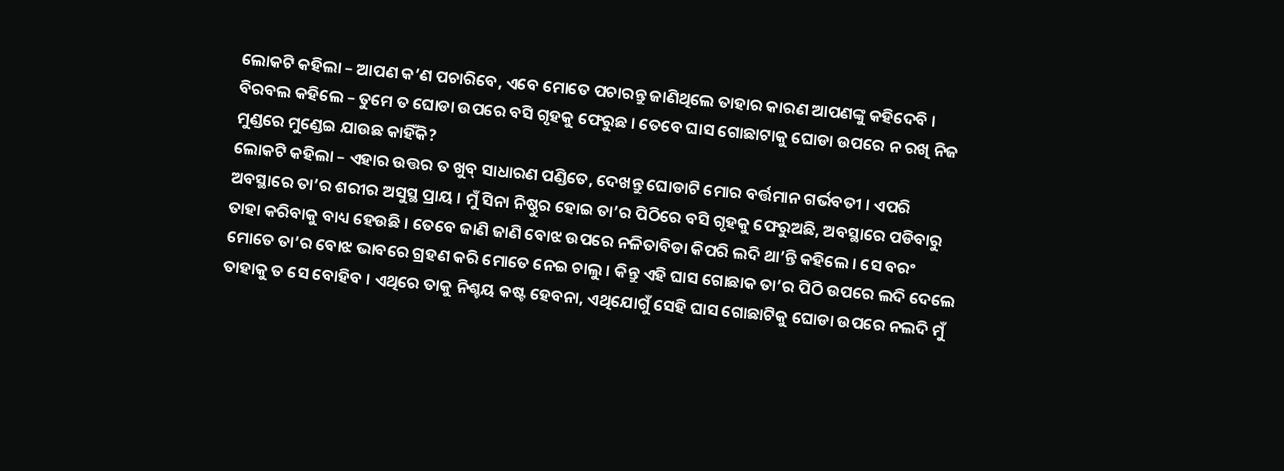ଲୋକଟି କହିଲା – ଆପଣ କ’ଣ ପଚାରିବେ, ଏବେ ମୋତେ ପଚାରନ୍ତୁ ଜାଣିଥିଲେ ତାହାର କାରଣ ଆପଣଙ୍କୁ କହିଦେବି ।
ବିରବଲ କହିଲେ – ତୁମେ ତ ଘୋଡା ଉପରେ ବସି ଗୃହକୁ ଫେରୁଛ । ତେବେ ଘାସ ଗୋଛାଟାକୁ ଘୋଡା ଉପରେ ନ ରଖି ନିଜ ମୁଣ୍ଡରେ ମୁଣ୍ଡେଇ ଯାଉଛ କାହିଁକି?
ଲୋକଟି କହିଲା – ଏହାର ଉତ୍ତର ତ ଖୁବ୍ ସାଧାରଣ ପଣ୍ଡିତେ, ଦେଖନ୍ତୁ ଘୋଡାଟି ମୋର ବର୍ତ୍ତମାନ ଗର୍ଭବତୀ । ଏପରି ଅବସ୍ଥାରେ ତା’ର ଶରୀର ଅସୁସ୍ଥ ପ୍ରାୟ । ମୁଁ ସିନା ନିଷ୍ଠୁର ହୋଇ ତା’ର ପିଠିରେ ବସି ଗୃହକୁ ଫେରୁଅଛି, ଅବସ୍ଥାରେ ପଡିବାରୁ ତାହା କରିବାକୁ ବାଧ୍ୟ ହେଉଛି । ତେବେ ଜାଣି ଜାଣି ବୋଝ ଉପରେ ନଳିତାବିଡା କିପରି ଲଦି ଥା’ନ୍ତି କହିଲେ । ସେ ବରଂ ମୋତେ ତା’ର ବୋଝ ଭାବରେ ଗ୍ରହଣ କରି ମୋତେ ନେଇ ଚାଲୁ । କିନ୍ତୁ ଏହି ଘାସ ଗୋଛାକ ତା’ର ପିଠି ଉପରେ ଲଦି ଦେଲେ ତାହାକୁ ତ ସେ ବୋହିବ । ଏଥିରେ ତାକୁ ନିଶ୍ଚୟ କଷ୍ଟ ହେବନା, ଏଥିଯୋଗୁଁ ସେହି ଘାସ ଗୋଛାଟିକୁ ଘୋଡା ଉପରେ ନଲଦି ମୁଁ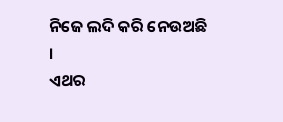ନିଜେ ଲଦି କରି ନେଉଅଛି ।
ଏଥର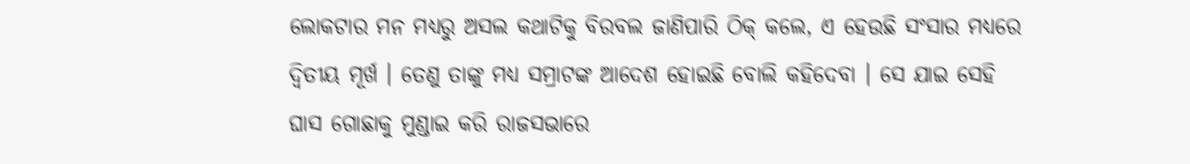ଲୋକଟାର ମନ ମଧ୍ୟରୁ ଅସଲ କଥାଟିକୁ ବିରବଲ ଜାଣିପାରି ଠିକ୍ କଲେ, ଏ ହେଉଛି ସଂସାର ମଧ୍ୟରେ ଦ୍ୱିତୀୟ ମୂର୍ଖ । ତେଣୁ ତାଙ୍କୁ ମଧ୍ୟ ସମ୍ରାଟଙ୍କ ଆଦେଶ ହୋଇଛି ବୋଲି କହିଦେବା । ସେ ଯାଇ ସେହି ଘାସ ଗୋଛାକୁ ମୁଣ୍ଡାଇ କରି ରାଜସଭାରେ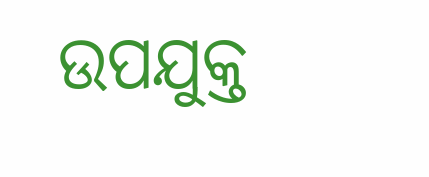ଉପଯୁକ୍ତ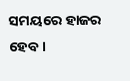ସମୟରେ ହାଜର ହେବ ।